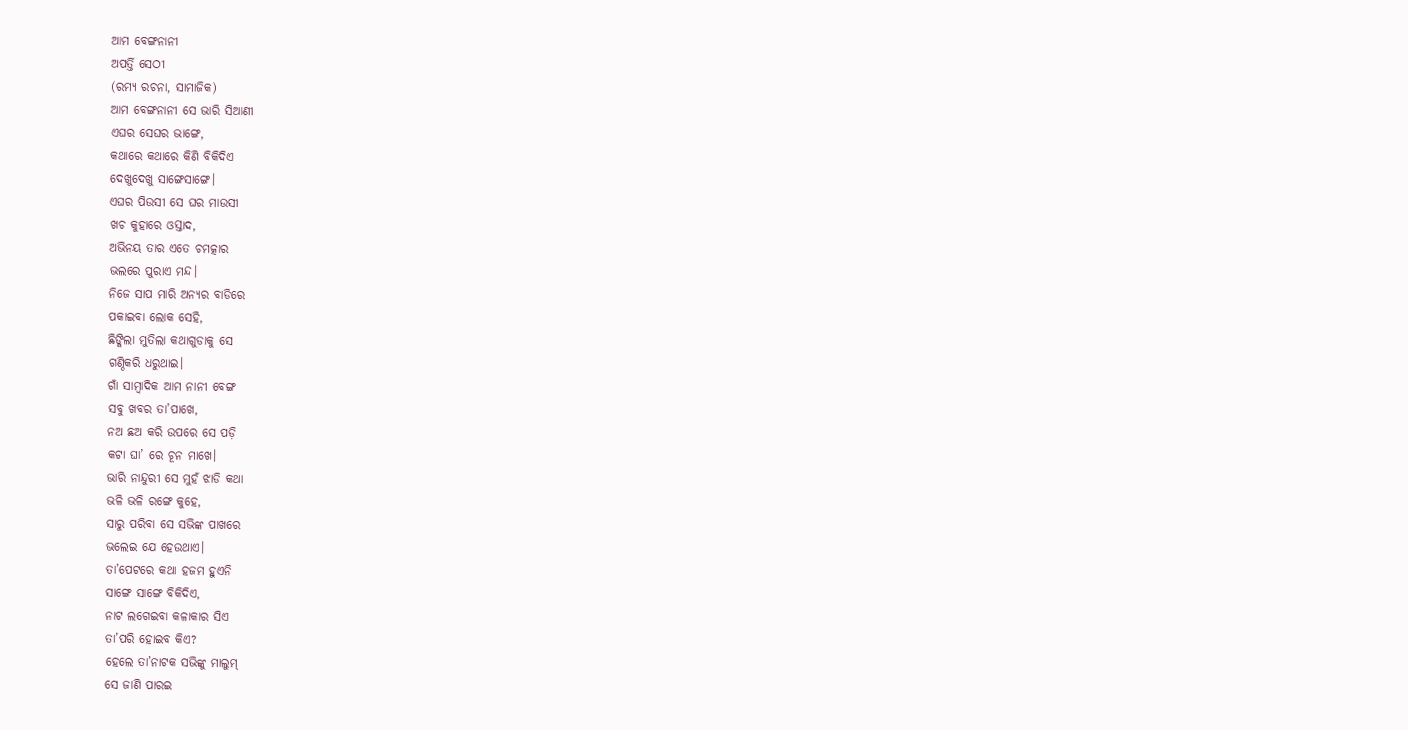ଆମ ବେଙ୍ଗନାନୀ
ଅପର୍ତ୍ତି ସେଠୀ
(ରମ୍ୟ ରଚନା, ସାମାଜିକ)
ଆମ ବେଙ୍ଗନାନୀ ସେ ଭାରି ସିଆଣୀ
ଏଘର ସେଘର ଭାଙ୍ଗେ,
କଥାରେ କଥାରେ କିଣି ବିକିଦିଏ
ଦେଖୁଦେଖୁ ସାଙ୍ଗେସାଙ୍ଗେ।
ଏଘର ପିଉସୀ ସେ ଘର ମାଉସୀ
ଖଚ କୁହାରେ ଓସ୍ତାଦ,
ଅଭିନୟ ତାର ଏତେ ଚମତ୍କାର
ଭଲରେ ପୁରାଏ ମନ୍ଦ।
ନିଜେ ସାପ ମାରି ଅନ୍ୟର ବାଡିରେ
ପକାଇବା ଲୋକ ସେହି,
ଛିଙ୍କିଲା ମୁତିଲା କଥାଗୁଡାକୁ ସେ
ଗଣ୍ଠିକରି ଧରୁଥାଇ।
ଗାଁ ସାମ୍ବାଦିକ ଆମ ନାନୀ ବେଙ୍ଗ
ସବୁ ଖବର ତା’ପାଖେ,
ନଅ ଛଅ କରି ଉପରେ ସେ ପଡ଼ି
କଟା ଘା’ ରେ ଚୂନ ମାଖେ।
ଭାରି ନାନ୍ଦୁରୀ ସେ ମୁହଁ ଝାଡି କଥା
ଭଳି ଭଳି ରଙ୍ଗେ କୁହେ,
ସାରୁ ପରିବା ସେ ସଭିଙ୍କ ପାଖରେ
ଭଲେଇ ଯେ ହେଉଥାଏ।
ତା’ପେଟରେ କଥା ହଜମ ହୁଏନି
ସାଙ୍ଗେ ସାଙ୍ଗେ ବିକିଦିଏ,
ନାଟ ଲଗେଇବା କଳାକାର ସିଏ
ତା’ପରି ହୋଇବ କିଏ?
ହେଲେ ତା’ନାଟକ ସଭିଙ୍କୁ ମାଲୁମ୍
ସେ ଜାଣି ପାରଇ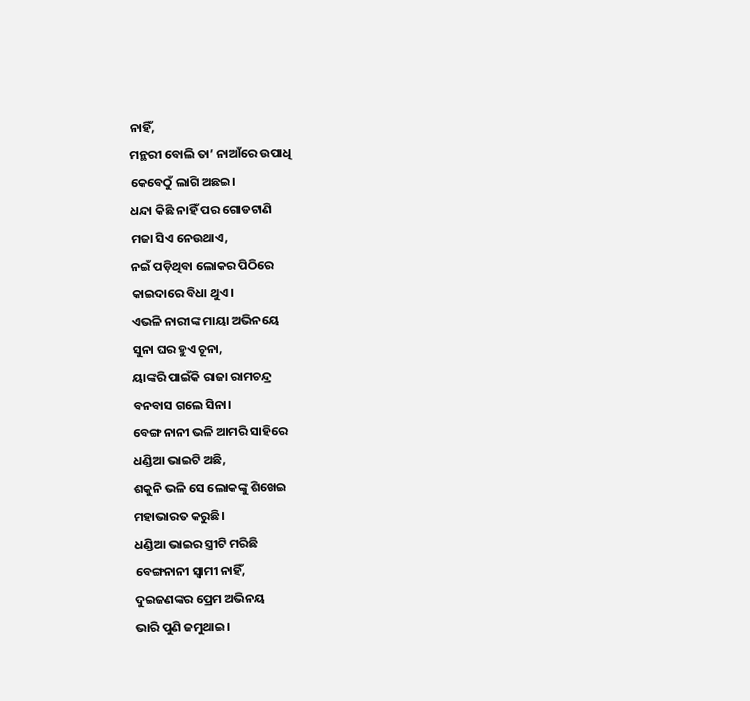ନାହିଁ,
ମନ୍ଥରୀ ବୋଲି ତା’ ନାଆଁରେ ଉପାଧି
କେବେଠୁଁ ଲାଗି ଅଛଇ।
ଧନ୍ଦା କିଛି ନାହିଁ ପର ଗୋଡଟାଣି
ମଜା ସିଏ ନେଉଥାଏ,
ନଇଁ ପଡ଼ିଥିବା ଲୋକର ପିଠିରେ
କାଇଦାରେ ବିଧା ଥୁଏ।
ଏଭଳି ନାରୀଙ୍କ ମାୟା ଅଭିନୟେ
ସୁନା ଘର ହୁଏ ଚୂନା,
ୟାଙ୍କରି ପାଇଁକି ରାଜା ରାମଚନ୍ଦ୍ର
ବନବାସ ଗଲେ ସିନା।
ବେଙ୍ଗ ନାନୀ ଭଳି ଆମରି ସାହିରେ
ଧଣ୍ଡିଆ ଭାଇଟି ଅଛି,
ଶକୁନି ଭଳି ସେ ଲୋକଙ୍କୁ ଶିଖେଇ
ମହାଭାରତ କରୁଛି।
ଧଣ୍ଡିଆ ଭାଇର ସ୍ତ୍ରୀଟି ମରିଛି
ବେଙ୍ଗନାନୀ ସ୍ଵାମୀ ନାହିଁ,
ଦୁଇଜଣଙ୍କର ପ୍ରେମ ଅଭିନୟ
ଭାରି ପୁଣି ଜମୁଥାଇ।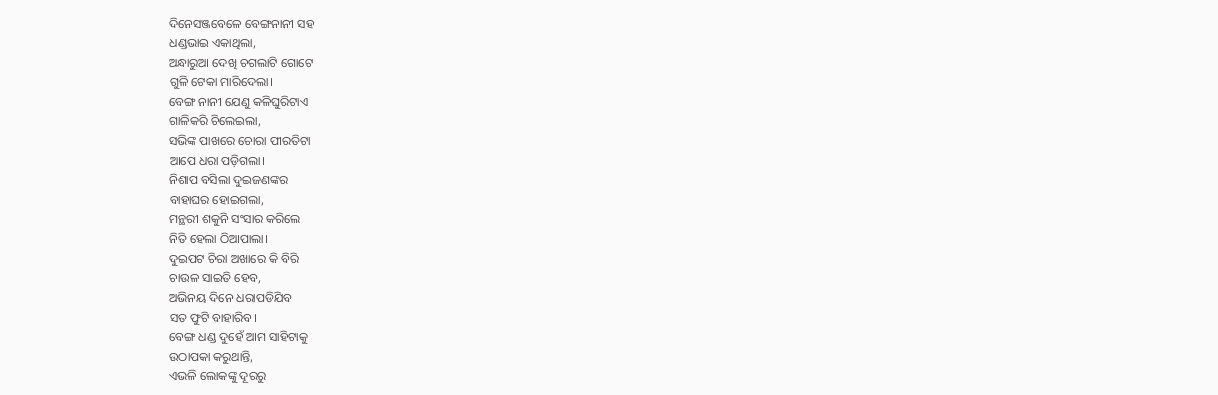ଦିନେସଞ୍ଜବେଳେ ବେଙ୍ଗନାନୀ ସହ
ଧଣ୍ଡଭାଇ ଏକାଥିଲା,
ଅନ୍ଧାରୁଆ ଦେଖି ଚଗଲାଟି ଗୋଟେ
ଗୁଳି ଟେକା ମାରିଦେଲା।
ବେଙ୍ଗ ନାନୀ ଯେଣୁ କଳିଘୁରିଟାଏ
ଗାଳିକରି ଚିଲେଇଲା,
ସଭିଙ୍କ ପାଖରେ ଚୋରା ପୀରତିଟା
ଆପେ ଧରା ପଡ଼ିଗଲା।
ନିଶାପ ବସିଲା ଦୁଇଜଣଙ୍କର
ବାହାଘର ହୋଇଗଲା,
ମନ୍ଥରୀ ଶକୁନି ସଂସାର କରିଲେ
ନିତି ହେଲା ଠିଆପାଲା।
ଦୁଇପଟ ଚିରା ଅଖାରେ କି ବିରି
ଚାଉଳ ସାଇତି ହେବ,
ଅଭିନୟ ଦିନେ ଧରାପଡିଯିବ
ସତ ଫୁଟି ବାହାରିବ।
ବେଙ୍ଗ ଧଣ୍ଡ ଦୁହେଁ ଆମ ସାହିଟାକୁ
ଉଠାପକା କରୁଥାନ୍ତି,
ଏଭଳି ଲୋକଙ୍କୁ ଦୂରରୁ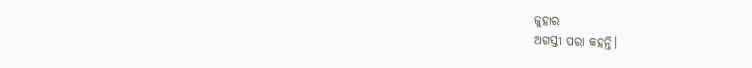ଜୁହାର
ଅଗସ୍ତୀ ପରା କହନ୍ତି।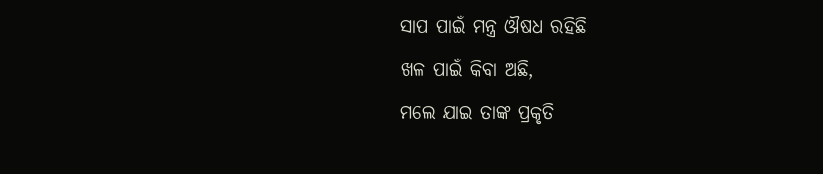ସାପ ପାଇଁ ମନ୍ତ୍ର ଔଷଧ ରହିଛି
ଖଳ ପାଇଁ କିବା ଅଛି,
ମଲେ ଯାଇ ତାଙ୍କ ପ୍ରକୃତି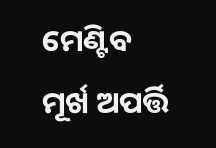ମେଣ୍ଟିବ
ମୂର୍ଖ ଅପର୍ତ୍ତି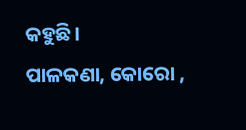କହୁଛି।
ପାଳକଣା, କୋରୋ ,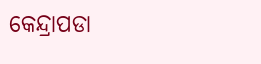କେନ୍ଦ୍ରାପଡା